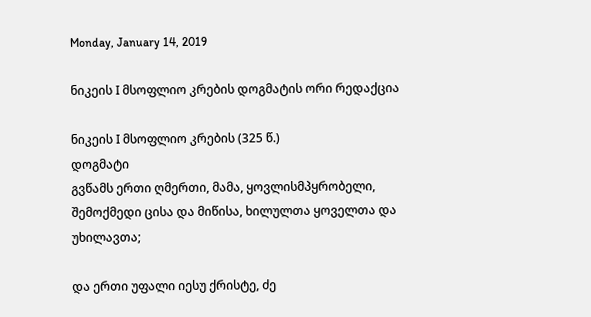Monday, January 14, 2019

ნიკეის I მსოფლიო კრების დოგმატის ორი რედაქცია

ნიკეის I მსოფლიო კრების (325 წ.)
დოგმატი
გვწამს ერთი ღმერთი, მამა, ყოვლისმპყრობელი, შემოქმედი ცისა და მიწისა, ხილულთა ყოველთა და უხილავთა;

და ერთი უფალი იესუ ქრისტე, ძე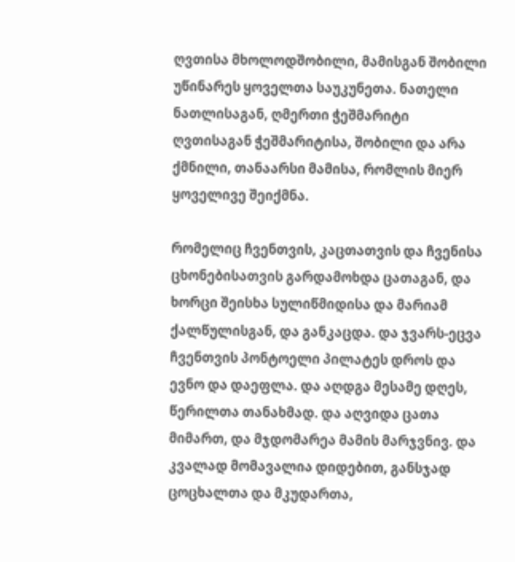ღვთისა მხოლოდშობილი, მამისგან შობილი უწინარეს ყოველთა საუკუნეთა. ნათელი ნათლისაგან, ღმერთი ჭეშმარიტი ღვთისაგან ჭეშმარიტისა, შობილი და არა ქმნილი, თანაარსი მამისა, რომლის მიერ ყოველივე შეიქმნა.

რომელიც ჩვენთვის, კაცთათვის და ჩვენისა ცხონებისათვის გარდამოხდა ცათაგან, და ხორცი შეისხა სულიწმიდისა და მარიამ ქალწულისგან, და განკაცდა. და ჯვარს-ეცვა ჩვენთვის პონტოელი პილატეს დროს და ევნო და დაეფლა. და აღდგა მესამე დღეს, წერილთა თანახმად. და აღვიდა ცათა მიმართ, და მჯდომარეა მამის მარჯვნივ. და კვალად მომავალია დიდებით, განსჯად ცოცხალთა და მკუდართა,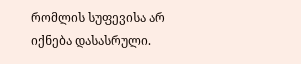რომლის სუფევისა არ იქნება დასასრული.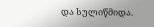და სულიწმიდა.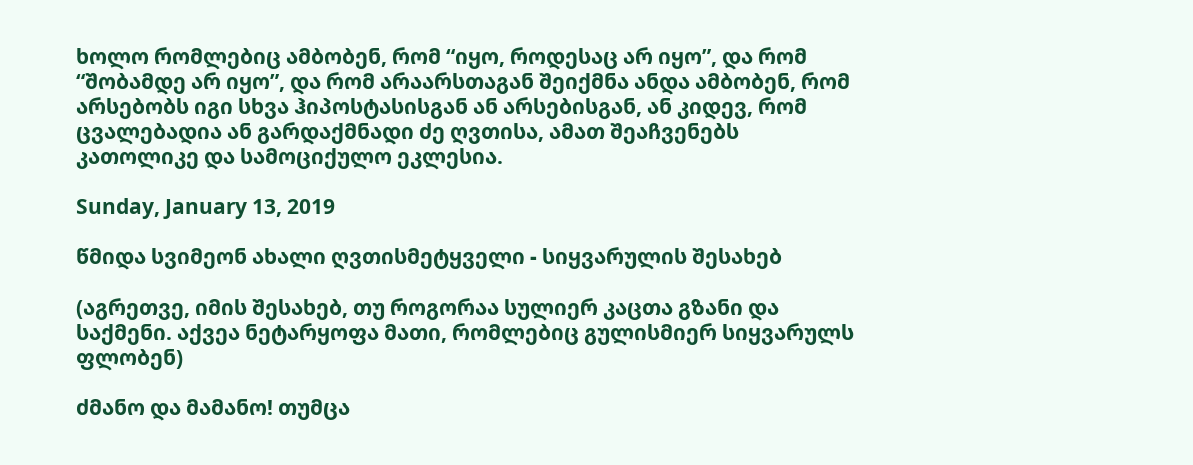ხოლო რომლებიც ამბობენ, რომ “იყო, როდესაც არ იყო”, და რომ “შობამდე არ იყო”, და რომ არაარსთაგან შეიქმნა ანდა ამბობენ, რომ არსებობს იგი სხვა ჰიპოსტასისგან ან არსებისგან, ან კიდევ, რომ ცვალებადია ან გარდაქმნადი ძე ღვთისა, ამათ შეაჩვენებს კათოლიკე და სამოციქულო ეკლესია.

Sunday, January 13, 2019

წმიდა სვიმეონ ახალი ღვთისმეტყველი - სიყვარულის შესახებ

(აგრეთვე, იმის შესახებ, თუ როგორაა სულიერ კაცთა გზანი და საქმენი. აქვეა ნეტარყოფა მათი, რომლებიც გულისმიერ სიყვარულს ფლობენ)

ძმანო და მამანო! თუმცა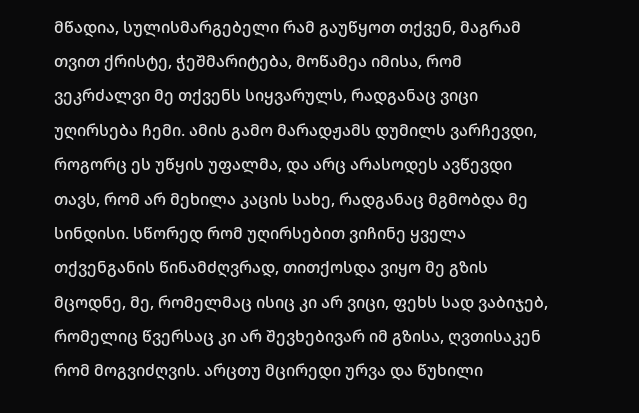მწადია, სულისმარგებელი რამ გაუწყოთ თქვენ, მაგრამ თვით ქრისტე, ჭეშმარიტება, მოწამეა იმისა, რომ ვეკრძალვი მე თქვენს სიყვარულს, რადგანაც ვიცი უღირსება ჩემი. ამის გამო მარადჟამს დუმილს ვარჩევდი, როგორც ეს უწყის უფალმა, და არც არასოდეს ავწევდი თავს, რომ არ მეხილა კაცის სახე, რადგანაც მგმობდა მე სინდისი. სწორედ რომ უღირსებით ვიჩინე ყველა თქვენგანის წინამძღვრად, თითქოსდა ვიყო მე გზის მცოდნე, მე, რომელმაც ისიც კი არ ვიცი, ფეხს სად ვაბიჯებ, რომელიც წვერსაც კი არ შევხებივარ იმ გზისა, ღვთისაკენ რომ მოგვიძღვის. არცთუ მცირედი ურვა და წუხილი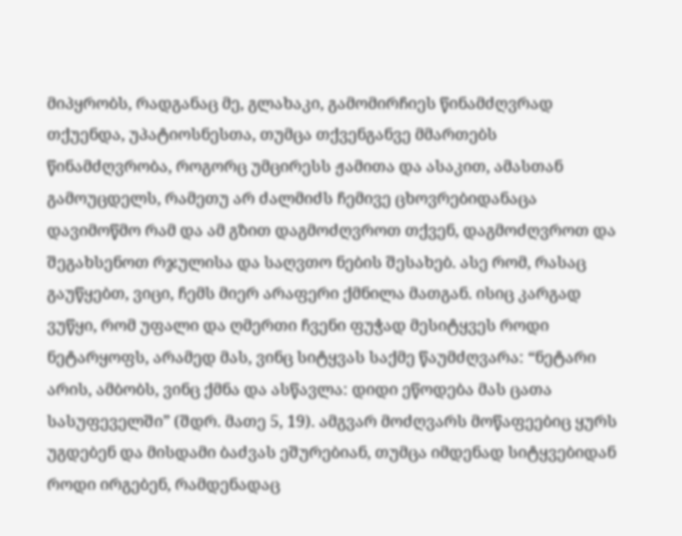მიპყრობს, რადგანაც მე, გლახაკი, გამომირჩიეს წინამძღვრად თქუენდა, უპატიოსნესთა, თუმცა თქვენგანვე მმართებს წინამძღვრობა, როგორც უმცირესს ჟამითა და ასაკით, ამასთან გამოუცდელს, რამეთუ არ ძალმიძს ჩემივე ცხოვრებიდანაცა დავიმოწმო რამ და ამ გზით დაგმოძღვროთ თქვენ, დაგმოძღვროთ და შეგახსენოთ რჯულისა და საღვთო ნების შესახებ. ასე რომ, რასაც გაუწყებთ, ვიცი, ჩემს მიერ არაფერი ქმნილა მათგან. ისიც კარგად ვუწყი, რომ უფალი და ღმერთი ჩვენი ფუჭად მესიტყვეს როდი ნეტარყოფს, არამედ მას, ვინც სიტყვას საქმე წაუმძღვარა: “ნეტარი არის, ამბობს, ვინც ქმნა და ასწავლა: დიდი ეწოდება მას ცათა სასუფეველში” (შდრ. მათე 5, 19). ამგვარ მოძღვარს მოწაფეებიც ყურს უგდებენ და მისდამი ბაძვას ეშურებიან, თუმცა იმდენად სიტყვებიდან როდი ირგებენ, რამდენადაც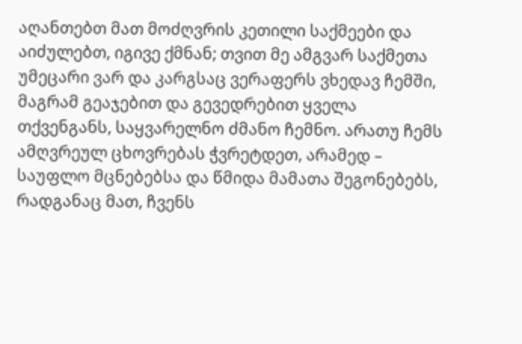აღანთებთ მათ მოძღვრის კეთილი საქმეები და აიძულებთ, იგივე ქმნან; თვით მე ამგვარ საქმეთა უმეცარი ვარ და კარგსაც ვერაფერს ვხედავ ჩემში, მაგრამ გეაჯებით და გევედრებით ყველა თქვენგანს, საყვარელნო ძმანო ჩემნო. არათუ ჩემს ამღვრეულ ცხოვრებას ჭვრეტდეთ, არამედ – საუფლო მცნებებსა და წმიდა მამათა შეგონებებს, რადგანაც მათ, ჩვენს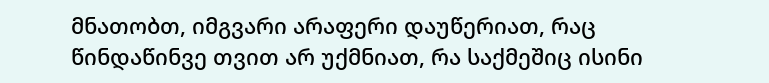მნათობთ, იმგვარი არაფერი დაუწერიათ, რაც წინდაწინვე თვით არ უქმნიათ, რა საქმეშიც ისინი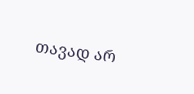თავად არ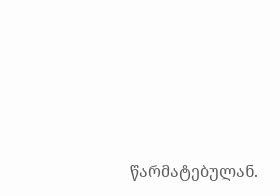წარმატებულან.